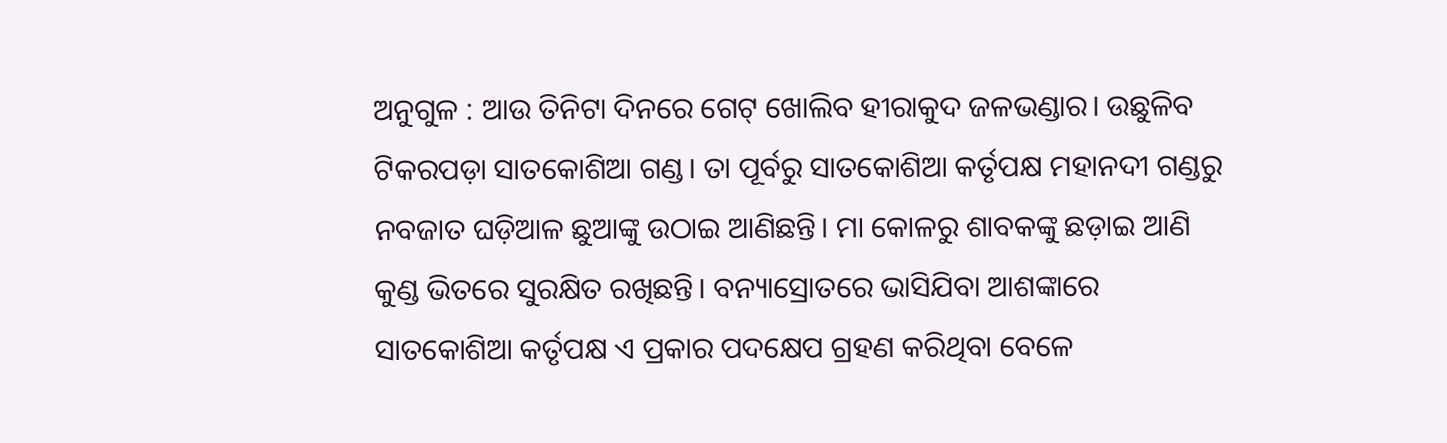ଅନୁଗୁଳ : ଆଉ ତିନିଟା ଦିନରେ ଗେଟ୍ ଖୋଲିବ ହୀରାକୁଦ ଜଳଭଣ୍ଡାର। ଉଛୁଳିବ ଟିକରପଡ଼ା ସାତକୋଶିଆ ଗଣ୍ଡ। ତା ପୂର୍ବରୁ ସାତକୋଶିଆ କର୍ତୃପକ୍ଷ ମହାନଦୀ ଗଣ୍ଡରୁ ନବଜାତ ଘଡ଼ିଆଳ ଛୁଆଙ୍କୁ ଉଠାଇ ଆଣିଛନ୍ତି। ମା କୋଳରୁ ଶାବକଙ୍କୁ ଛଡ଼ାଇ ଆଣି କୁଣ୍ଡ ଭିତରେ ସୁରକ୍ଷିତ ରଖିଛନ୍ତି। ବନ୍ୟାସ୍ରୋତରେ ଭାସିଯିବା ଆଶଙ୍କାରେ ସାତକୋଶିଆ କର୍ତୃପକ୍ଷ ଏ ପ୍ରକାର ପଦକ୍ଷେପ ଗ୍ରହଣ କରିଥିବା ବେଳେ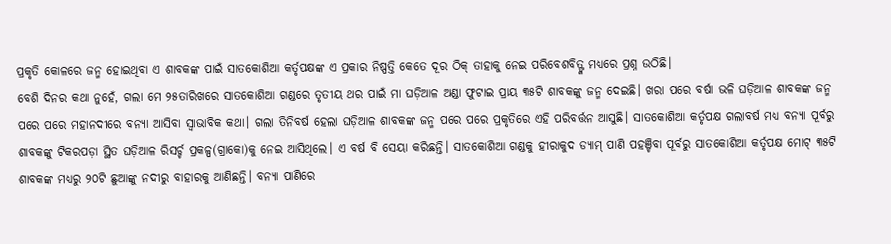ପ୍ରକୃତି କୋଳରେ ଜନ୍ମ ହୋଇଥିବା ଏ ଶାବକଙ୍କ ପାଇଁ ସାତକୋଶିଆ କର୍ତୃପକ୍ଷଙ୍କ ଏ ପ୍ରକାର ନିଷ୍ପତ୍ତି କେତେ ଦୂର ଠିକ୍ ତାହାକୁ ନେଇ ପରିବେଶବିତ୍ଙ୍କ ମଧ୍ୟରେ ପ୍ରଶ୍ନ ଉଠିଛି।
ବେଶି ଦିନର କଥା ନୁହେଁ, ଗଲା ମେ ୨୫ତାରିଖରେ ସାତକୋଶିଆ ଗଣ୍ଡରେ ତୃତୀୟ ଥର ପାଇଁ ମା ଘଡ଼ିଆଳ ଅଣ୍ଡା ଫୁଟାଇ ପ୍ରାୟ ୩୫ଟି ଶାବକଙ୍କୁ ଜନ୍ମ ଦେଇଛି। ଖରା ପରେ ବର୍ଷା ଭଳି ଘଡ଼ିଆଳ ଶାବକଙ୍କ ଜନ୍ମ ପରେ ପରେ ମହାନଦୀରେ ବନ୍ୟା ଆସିବା ସ୍ବାଭାବିକ କଥା। ଗଲା ତିନିବର୍ଷ ହେଲା ଘଡ଼ିଆଳ ଶାବକଙ୍କ ଜନ୍ମ ପରେ ପରେ ପ୍ରକୃତିରେ ଏହି ପରିବର୍ତ୍ତନ ଆସୁଛି। ସାତକୋଶିଆ କର୍ତୃପକ୍ଷ ଗଲାବର୍ଷ ମଧ୍ୟ ବନ୍ୟା ପୂର୍ବରୁ ଶାବକଙ୍କୁ ଟିକରପଡ଼ା ସ୍ଥିତ ଘଡ଼ିଆଳ ରିସର୍ଚ୍ଚ ପ୍ରକଳ୍ପ(ଗ୍ରାକୋ)କୁ ନେଇ ଆସିଥିଲେ। ଏ ବର୍ଷ ବି ସେୟା କରିଛନ୍ତି। ସାତକୋଶିଆ ଗଣ୍ଡକୁ ହୀରାକୁଦ ଡ୍ୟାମ୍ ପାଣି ପହଞ୍ଚିବା ପୂର୍ବରୁ ସାତକୋଶିଆ କର୍ତୃପକ୍ଷ ମୋଟ୍ ୩୫ଟି ଶାବକଙ୍କ ମଧ୍ୟରୁ ୨୦ଟି ଛୁଆଙ୍କୁ ନଦୀରୁ ବାହାରକୁ ଆଣିଛନ୍ତି। ବନ୍ୟା ପାଣିରେ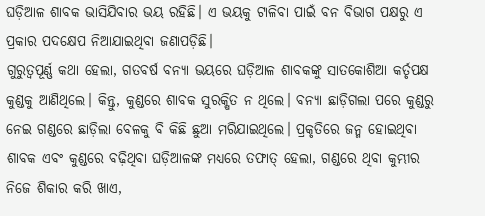ଘଡ଼ିଆଳ ଶାବକ ଭାସିଯିବାର ଭୟ ରହିଛି। ଏ ଭୟକୁ ଟାଳିବା ପାଇଁ ବନ ବିଭାଗ ପକ୍ଷରୁ ଏ ପ୍ରକାର ପଦକ୍ଷେପ ନିଆଯାଇଥିବା ଜଣାପଡ଼ିଛି।
ଗୁରୁତ୍ବପୂର୍ଣ୍ଣ କଥା ହେଲା, ଗତବର୍ଷ ବନ୍ୟା ଭୟରେ ଘଡ଼ିଆଳ ଶାବକଙ୍କୁ ସାତକୋଶିଆ କର୍ତୃପକ୍ଷ କୁଣ୍ଡକୁ ଆଣିଥିଲେ। କିନ୍ତୁ, କୁଣ୍ଡରେ ଶାବକ ସୁରକ୍ଷିତ ନ ଥିଲେ। ବନ୍ୟା ଛାଡ଼ିଗଲା ପରେ କୁଣ୍ଡରୁ ନେଇ ଗଣ୍ଡରେ ଛାଡ଼ିଲା ବେଳକୁ ବି କିଛି ଛୁଆ ମରିଯାଇଥିଲେ। ପ୍ରକୃତିରେ ଜନ୍ମ ହୋଇଥିବା ଶାବକ ଏବଂ କୁଣ୍ଡରେ ବଢ଼ିଥିବା ଘଡ଼ିଆଳଙ୍କ ମଧ୍ୟରେ ତଫାତ୍ ହେଲା, ଗଣ୍ଡରେ ଥିବା କୁମ୍ଭୀର ନିଜେ ଶିକାର କରି ଖାଏ,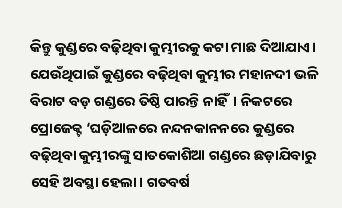କିନ୍ତୁ କୁଣ୍ଡରେ ବଢ଼ିଥିବା କୁମ୍ଭୀରକୁ କଟା ମାଛ ଦିଆଯାଏ। ଯେଉଁଥିପାଇଁ କୁଣ୍ଡରେ ବଢ଼ିଥିବା କୁମ୍ଭୀର ମହାନଦୀ ଭଳି ବିରାଟ ବଡ଼ ଗଣ୍ଡରେ ତିଷ୍ଠି ପାରନ୍ତି ନାହିଁ। ନିକଟରେ ପ୍ରୋଜେକ୍ଟ ‘ଘଡ଼ିଆଳରେ ନନ୍ଦନକାନନରେ କୁଣ୍ଡରେ ବଢ଼ିଥିବା କୁମ୍ଭୀରଙ୍କୁ ସାତକୋଶିଆ ଗଣ୍ଡରେ ଛଡ଼ାଯିବାରୁ ସେହି ଅବସ୍ଥା ହେଲା। ଗତବର୍ଷ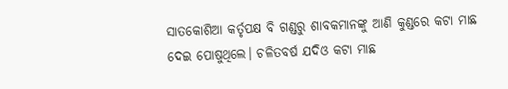ସାତକୋଶିଆ କର୍ତୃପକ୍ଷ ବି ଗଣ୍ଡରୁ ଶାବକମାନଙ୍କୁ ଆଣି କୁଣ୍ଡରେ କଟା ମାଛ ଦେଇ ପୋଷୁଥିଲେ। ଚଳିତବର୍ଷ ଯଦିଓ କଟା ମାଛ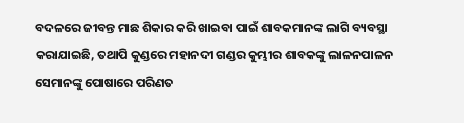ବଦଳରେ ଜୀବନ୍ତ ମାଛ ଶିକାର କରି ଖାଇବା ପାଇଁ ଶାବକମାନଙ୍କ ଲାଗି ବ୍ୟବସ୍ଥା କରାଯାଇଛି, ତଥାପି କୁଣ୍ଡରେ ମହାନଦୀ ଗଣ୍ଡର କୁମ୍ଭୀର ଶାବକଙ୍କୁ ଲାଳନପାଳନ ସେମାନଙ୍କୁ ପୋଷାରେ ପରିଣତ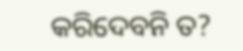କରିଦେବନି ତ?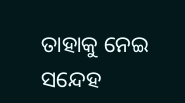ତାହାକୁ ନେଇ ସନ୍ଦେହ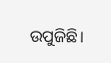ଉପୁଜିଛି।